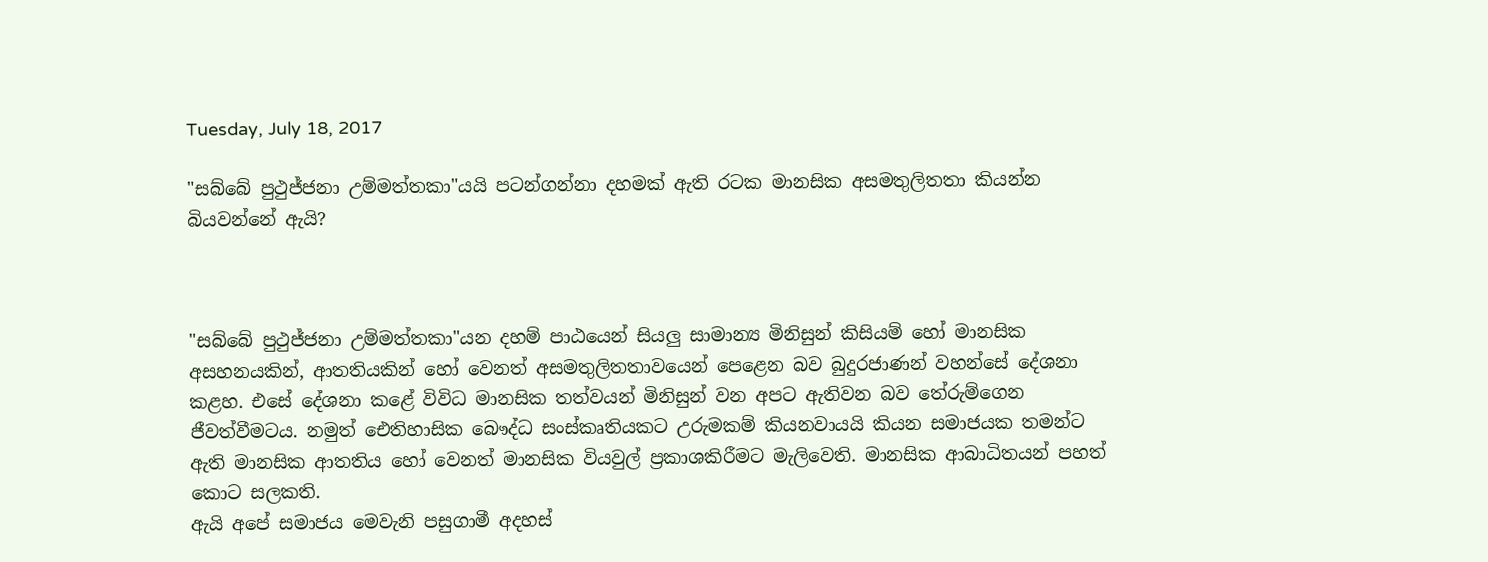Tuesday, July 18, 2017

"සබ්බේ පුථුජ්ජනා උම්මත්තකා"යයි පටන්ගන්නා දහමක් ඇති රටක මානසික අසමතුලිතතා කියන්න බියවන්නේ ඇයි?



"සබ්බේ පුථුජ්ජනා උම්මත්තකා"යන දහම් පාඨයෙන් සියලු සාමාන්‍ය මිනිසුන් කිසියම් හෝ මානසික අසහනයකින්, ආතතියකින් හෝ වෙනත් අසමතුලිතතාවයෙන් පෙළෙන බව බුදුරජාණන් වහන්සේ දේශනා කළහ. එසේ දේශනා කළේ විවිධ මානසික තත්වයන් මිනිසුන් වන අපට ඇතිවන බව තේරුම්ගෙන ජීවත්වීමටය. නමුත් ඓතිහාසික බෞද්ධ සංස්කෘතියකට උරුමකම් කියනවායයි කියන සමාජයක තමන්ට ඇති මානසික ආතතිය හෝ වෙනත් මානසික වියවුල් ප්‍රකාශකිරීමට මැලිවෙති. මානසික ආබාධිතයන් පහත් කොට සලකති.
ඇයි අපේ සමාජය මෙවැනි පසුගාමී අදහස්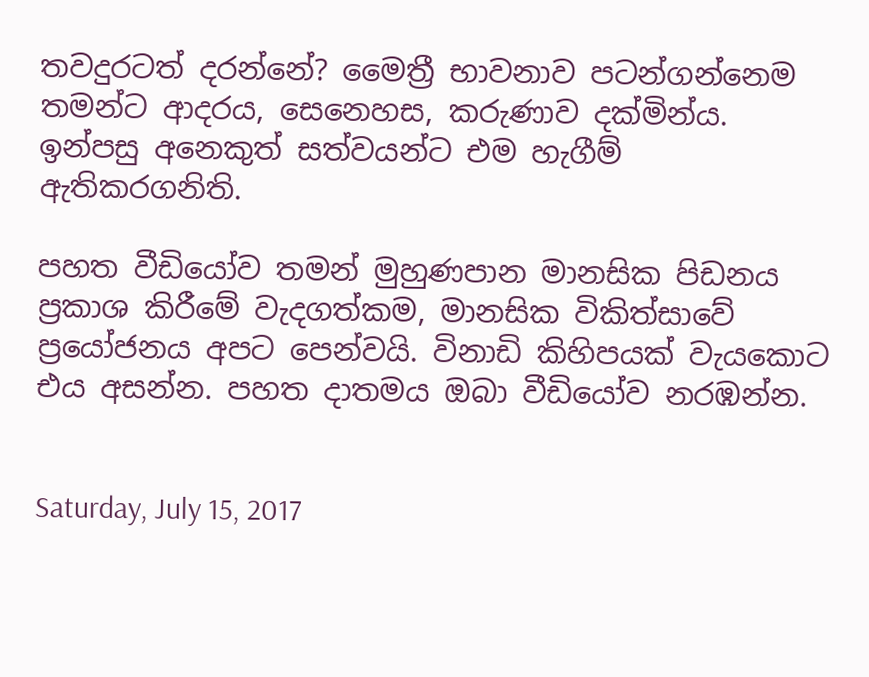තවදුරටත් දරන්නේ? මෛත්‍රී භාවනාව පටන්ගන්නෙම තමන්ට ආදරය, සෙනෙහස, කරුණාව දක්මින්ය. ඉන්පසු අනෙකුත් සත්වයන්ට එම හැගීම් ඇතිකරගනිති.

පහත වීඩියෝව තමන් මුහුණපාන මානසික පිඩනය ප්‍රකාශ කිරීමේ වැදගත්කම, මානසික විකිත්සාවේ ප්‍රයෝජනය අපට පෙන්වයි. විනාඩි කිහිපයක් වැයකොට එය අසන්න. පහත දාතමය ඔබා වීඩියෝව නරඹන්න.


Saturday, July 15, 2017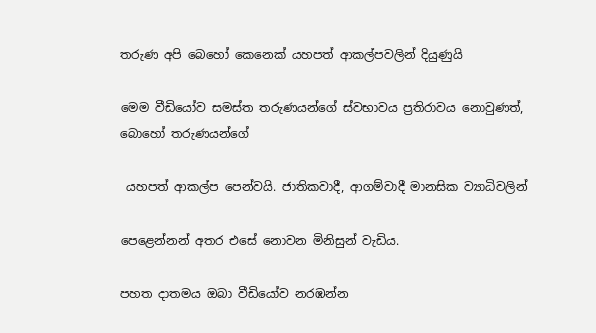තරුණ අපි බෙහෝ කෙනෙක් යහපත් ආකල්පවලින් දියුණුයි

මෙම වීඩියෝව සමස්ත තරුණයන්ගේ ස්වභාවය ප්‍රතිරාවය නොවුණත්, බොහෝ තරුණයන්ගේ

 යහපත් ආකල්ප පෙන්වයි. ජාතිකවාදී, ආගම්වාදී මානසික ව්‍යාධිවලින්

පෙළෙන්නන් අතර එසේ නොවන මිනිසුන් වැඩිය.

පහත දාතමය ඔබා වීඩියෝව නරඹන්න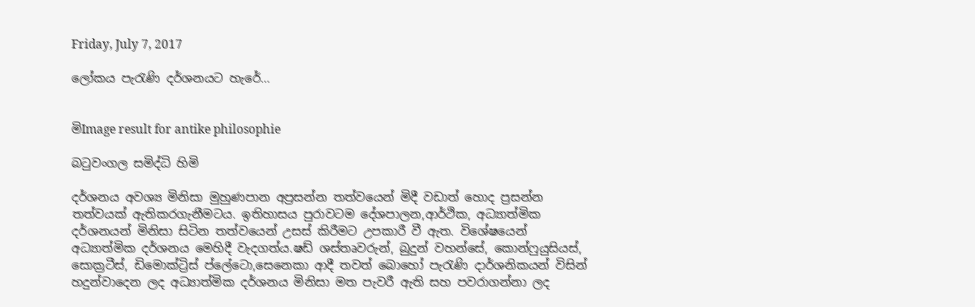Friday, July 7, 2017

ලෝකය පැරැණි දර්ශනයට හැරේ…


මිImage result for antike philosophie

බටුවංගල සමිද්ධි හිමි

දර්ශනය අවශ්‍ය මිනිසා මුහුණපාන අප්‍රසන්න තත්වයෙන් මිදී වඩාත් හොද ප්‍රසන්න තත්වයක් ඇතිකරගැනීමටය. ඉතිහාසය පුරාවටම දේශපාලන,ආර්ථික, අධ්‍යාත්මික දර්ශනයන් මිනිසා සිටින තත්වයෙන් උසස් කිරීමට උපකාරී වී ඇත. විශේෂයෙන් අධ්‍යාත්මික දර්ශනය මෙහිදී වැදගත්ය.ෂඩ් ශස්තෘවරුන්, බුදුන් වහන්සේ, කොන්ෆුයුසියස්, සොක්‍රටීස්, ඩිමොක්ට්‍රිස් ප්ලේටො,සෙනෙකා ආදී තවත් බොහෝ පැරැණි දාර්ශනිකයන් විසින් හදුන්වාදෙන ලද අධ්‍යාත්මික දර්ශනය මිනිසා මත පැවරී ඇති සහ පවරාගන්නා ලද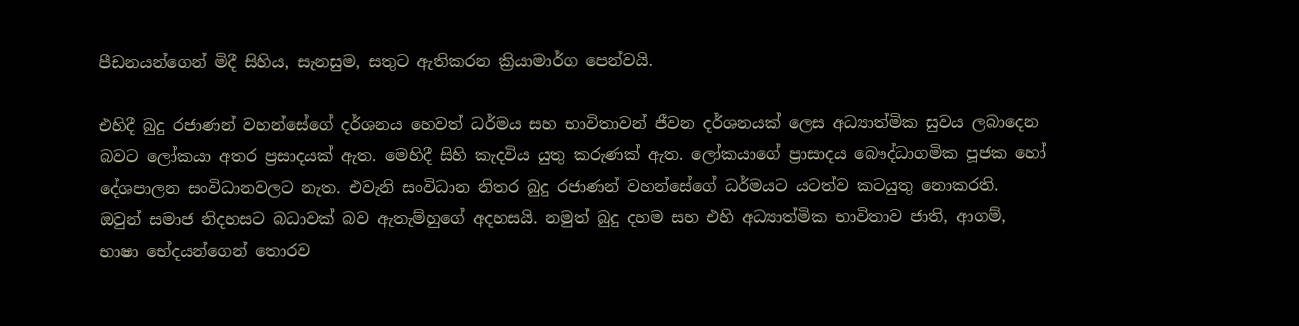පීඩනයන්ගෙන් මිදී සිහිය, සැනසුම, සතුට ඇතිකරන ක්‍රියාමාර්ග පෙන්වයි.

එහිදී බුදු රජාණන් වහන්සේගේ දර්ශනය හෙවත් ධර්මය සහ භාවිතාවන් ජීවන දර්ශනයක් ලෙස අධ්‍යාත්මික සුවය ලබාදෙන බවට ලෝකයා අතර ප්‍රසාදයක් ඇත. මෙහිදී සිහි කැදවිය යුතු කරුණක් ඇත. ලෝකයාගේ ප්‍රාසාදය බෞද්ධාගමික පූජක හෝ දේශපාලන සංවිධානවලට නැත. එවැනි සංවිධාන නිතර බුදු රජාණන් වහන්සේගේ ධර්මයට යටත්ව කටයුතු නොකරති. ඔවුන් සමාජ නිදහසට බධාවක් බව ඇතැම්හුගේ අදහසයි. නමුත් බුදු දහම සහ එහි අධ්‍යාත්මික භාවිතාව ජාති, ආගම්, භාෂා භේදයන්ගෙන් තොරව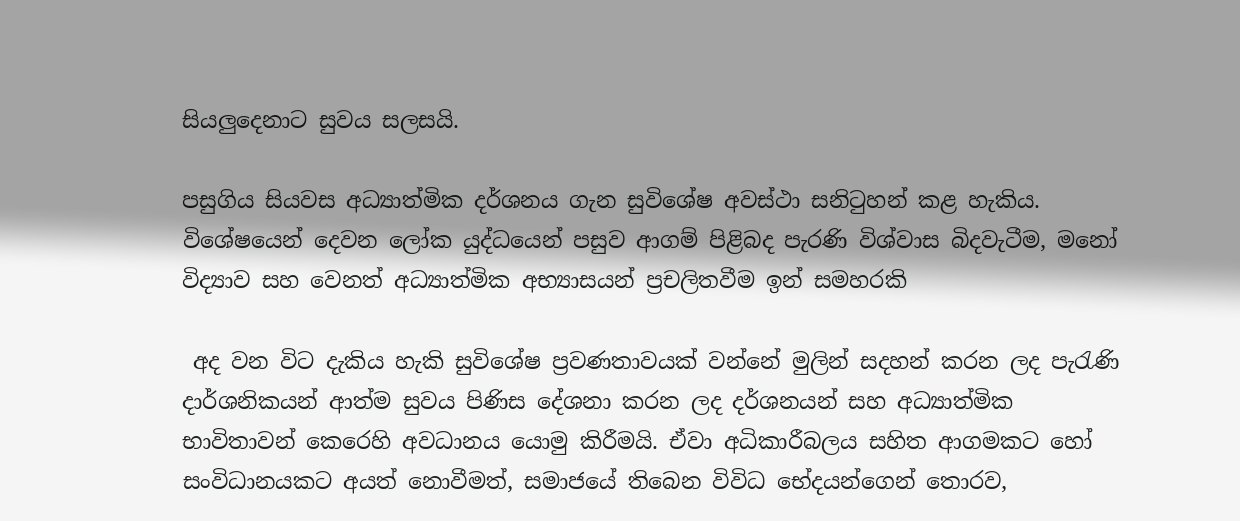සියලුදෙනාට සුවය සලසයි.

පසුගිය සියවස අධ්‍යාත්මික දර්ශනය ගැන සුවිශේෂ අවස්ථා සනිටුහන් කළ හැකිය. විශේෂයෙන් දෙවන ලෝක යුද්ධයෙන් පසුව ආගම් පිළිබද පැරණි විශ්වාස බිදවැටීම, මනෝ විද්‍යාව සහ වෙනත් අධ්‍යාත්මික අභ්‍යාසයන් ප්‍රචලිතවීම ඉන් සමහරකි

 අද වන විට දැකිය හැකි සුවිශේෂ ප්‍රවණතාවයක් වන්නේ මුලින් සදහන් කරන ලද පැරැණි දාර්ශනිකයන් ආත්ම සුවය පිණිස දේශනා කරන ලද දර්ශනයන් සහ අධ්‍යාත්මික භාවිතාවන් කෙරෙහි අවධානය යොමු කිරීමයි. ඒවා අධිකාරීබලය සහිත ආගමකට හෝ සංවිධානයකට අයත් නොවීමත්, සමාජයේ තිබෙන විවිධ භේදයන්ගෙන් තොරව,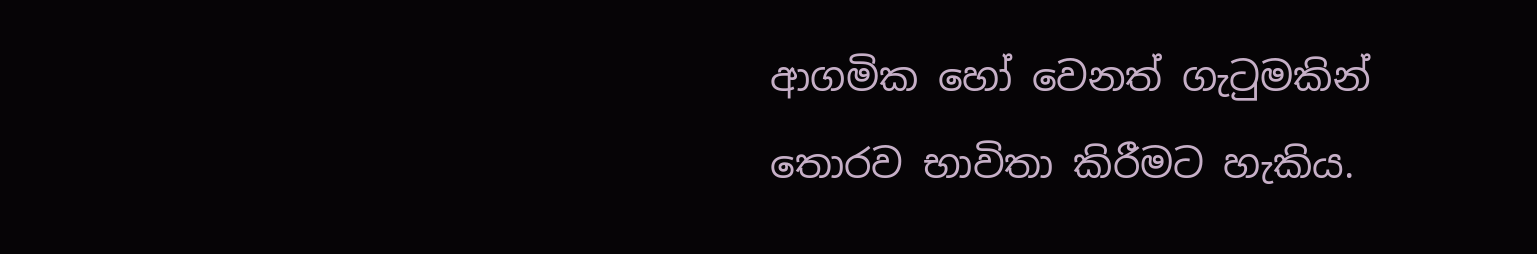ආගමික හෝ වෙනත් ගැටුමකින් තොරව භාවිතා කිරීමට හැකිය.